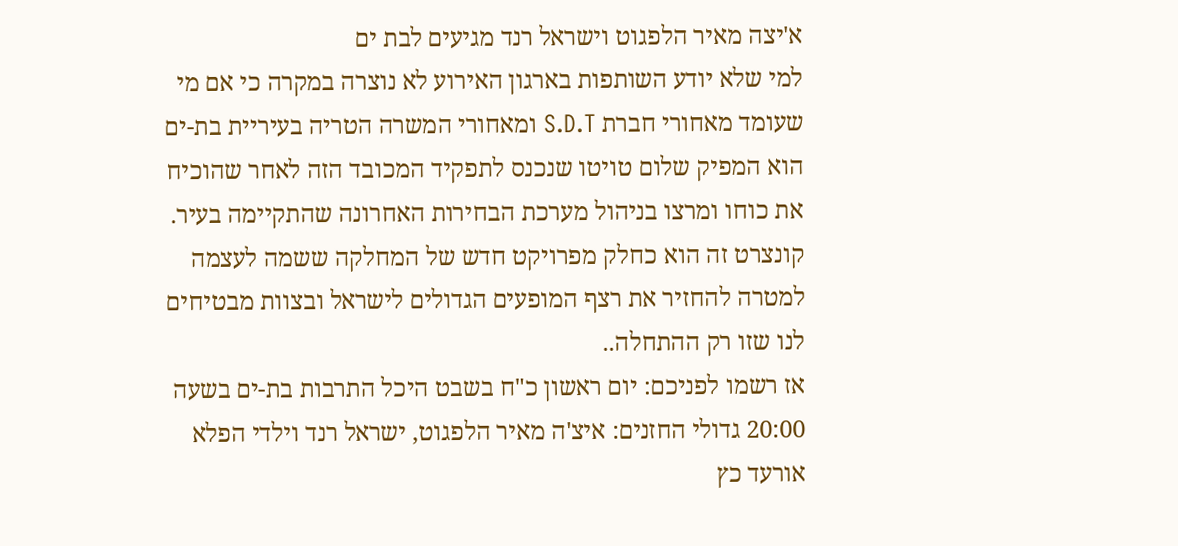א'יצה מאיר הלפגוט וישראל רנד מגיעים לבת ים
למי שלא יודע השותפות בארגון האירוע לא נוצרה במקרה כי אם מי שעומד מאחורי חברת S.D.T ומאחורי המשרה הטריה בעיריית בת-ים הוא המפיק שלום טויטו שנכנס לתפקיד המכובד הזה לאחר שהוכיח את כוחו ומרצו בניהול מערכת הבחירות האחרונה שהתקיימה בעיר.
קונצרט זה הוא כחלק מפרויקט חדש של המחלקה ששמה לעצמה למטרה להחזיר את רצף המופעים הגדולים לישראל ובצוות מבטיחים לנו שזו רק ההתחלה..
אז רשמו לפניכם: יום ראשון כ"ח בשבט היכל התרבות בת-ים בשעה 20:00 גדולי החזנים: איצ'ה מאיר הלפגוט, ישראל רנד וילדי הפלא אורעד כץ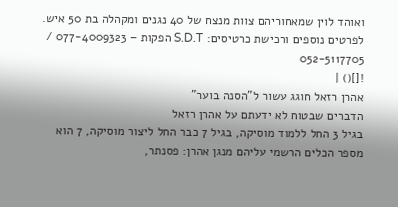ואוהד לוין שמאחוריהם צוות מנצח של 40 נגנים ומקהלה בת 50 איש.
לפרטים נוספים ורכישת כרטיסים: S.D.T הפקות – 077-4009323 / 052-5117705
![]() |
אהרן רזאל חוגג עשור ל"הסנה בוער"
הדברים שבטוח לא ידעתם על אהרן רזאל
בגיל 3 החל ללמוד מוסיקה, בגיל 7 כבר החל ליצור מוסיקה, 7 הוא מספר הכלים הרשמי עליהם מנגן אהרן: פסנתר,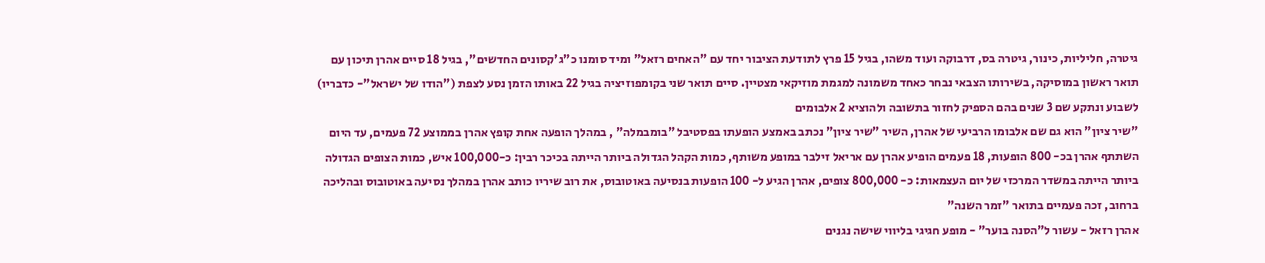גיטרה, חליליות, כינור, גיטרה בס, דרבוקה ועוד משהו, בגיל 15 פרץ לתודעת הציבור יחד עם "האחים רזאל" ומיד סומנו כ"ג'קסונים החדשים", בגיל 18 סיים אהרן תיכון עם תואר ראשון במוסיקה, בשירותו הצבאי נבחר כאחד משמונה למגמת מוזיקאי מצטיין. סיים תואר שני בקומפוזיציה בגיל 22 באותו הזמן נסע לצפת ("הודו של ישראל"- כדבריו) לשבוע ונתקע שם 3 שנים בהם הספיק לחזור בתשובה ולהוציא 2 אלבומים
"שיר ציון" הוא גם שם אלבומו הרביעי של אהרן, השיר "שיר ציון" נכתב באמצע הופעתו בפסטיבל "בומבמלה" , במהלך הופעה אחת קופץ אהרן בממוצע 72 פעמים, עד היום השתתף אהרן בכ- 800 הופעות, 18 פעמים הופיע אהרן עם אריאל זילבר במופע משותף, כמות הקהל הגדולה ביותר הייתה בכיכר רבין: כ-100,000 איש, כמות הצופים הגדולה ביותר הייתה במשדר המרכזי של יום העצמאות: כ- 800,000 צופים, אהרן הגיע ל- 100 הופעות בנסיעה באוטובוס, את רוב שיריו כותב אהרן במהלך נסיעה באוטובוס ובהליכה ברחוב, זכה פעמיים בתואר "זמר השנה"
אהרן רזאל - עשור ל"הסנה בוער" - מופע חגיגי בליווי שישה נגנים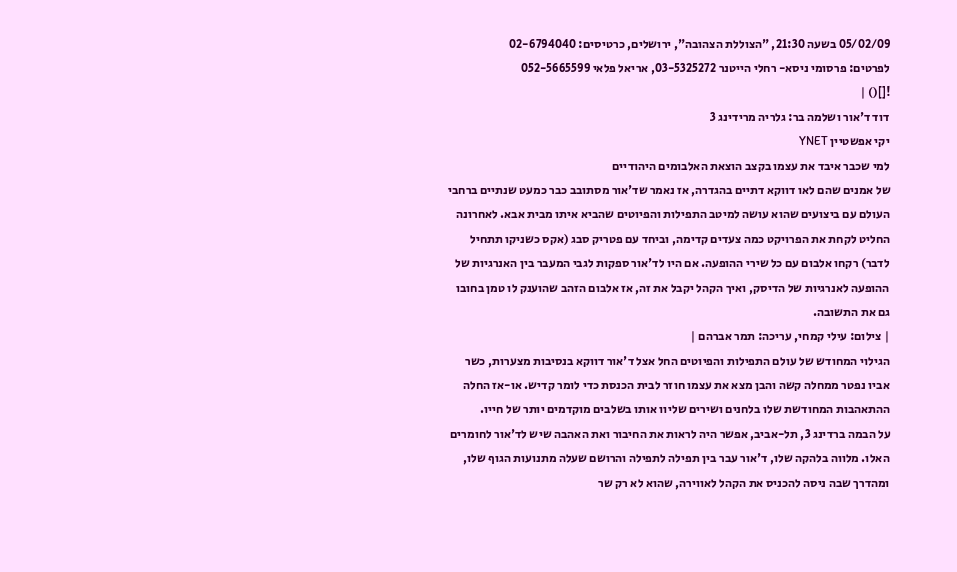05/02/09 בשעה 21:30, "הצוללת הצהובה", ירושלים, כרטיסים: 02-6794040
לפרטים: פרסומי ניסא- רחלי הייטנר 03-5325272, אריאל פלאי 052-5665599
![]() |
דוד ד'אור ושלמה בר: גלריה מרידינג 3
יקי אפשטיין YNET
למי שכבר איבד את עצמו בקצב הוצאת האלבומים היהודיים
של אמנים שהם לאו דווקא דתיים בהגדרה, אז נאמר שד'אור מסתובב כבר כמעט שנתיים ברחבי העולם עם ביצועים שהוא עושה למיטב התפילות והפיוטים שהביא איתו מבית אבא. לאחרונה החליט לקחת את הפרויקט כמה צעדים קדימה, וביחד עם פטריק סבג (אקס כשניקו תתחיל לדבר) רקחו אלבום עם כל שירי ההופעה. אם היו לד'אור ספקות לגבי המעבר בין האנרגיות של ההופעה לאנרגיות של הדיסק, ואיך הקהל יקבל את זה, אז אלבום הזהב שהוענק לו טמן בחובו גם את התשובה.
| צילום: עילי קמחי, עריכה: תמר אברהם |
הגילוי המחודש של עולם התפילות והפיוטים החל אצל ד'אור דווקא בנסיבות מצערות, כשר אביו נפטר ממחלה קשה והבן מצא את עצמו חוזר לבית הכנסת כדי לומר קדיש. או-אז החלה ההתאהבות המחודשת שלו בלחנים ושירים שליוו אותו בשלבים מוקדמים יותר של חייו.
על הבמה ברדינג 3, תל-אביב, אפשר היה לראות את החיבור ואת האהבה שיש לד'אור לחומרים האלו. מלווה בלהקה שלו, ד'אור עבר בין תפילה לתפילה והרושם שעלה מתנועות הגוף שלו, ומהדרך שבה ניסה להכניס את הקהל לאווירה, שהוא לא רק שר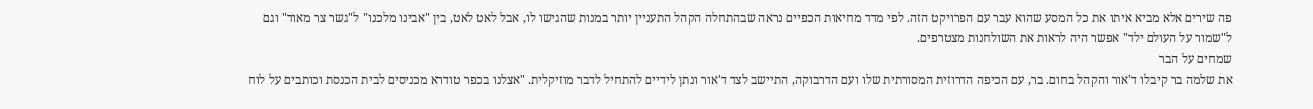פה שירים אלא מביא איתו את כל המסע שהוא עבר עם הפרויקט הזה. לפי מדד מחיאות הכפיים נראה שבהתחלה הקהל התעניין יותר במנות שהגישו לו, אבל לאט לאט, בין "אבינו מלכנו" ל"גשר צר מאוד" וגם ל"שמור על העולם ילד" אפשר היה לראות את השולחנות מצטרפים.
שמחים על הבר
את שלמה בר קיבלו ד'אור והקהל בחום. בר, עם הכיפה הדרוזית המסורתית שלו ועם הדרבוקה, התיישב לצד ד'אור ונתן לידיים להתחיל לדבר מוזיקלית. "אצלנו בכפר טודרא מכניסים לבית הכנסת וכותבים על לוח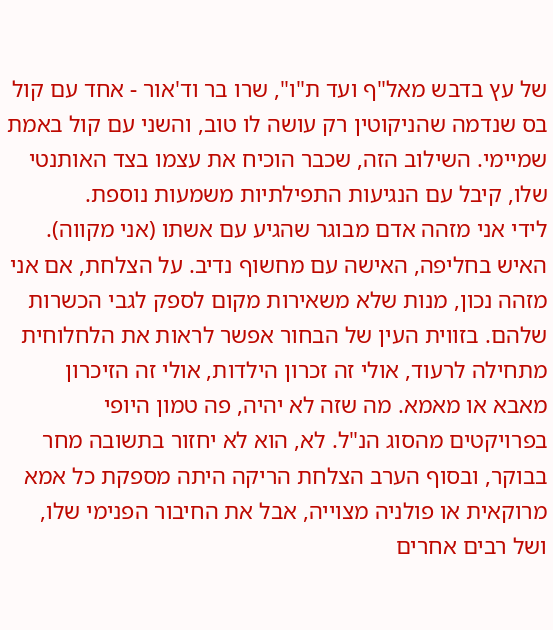של עץ בדבש מאל"ף ועד ת"ו", שרו בר וד'אור - אחד עם קול בס שנדמה שהניקוטין רק עושה לו טוב, והשני עם קול באמת שמיימי. השילוב הזה, שכבר הוכיח את עצמו בצד האותנטי שלו, קיבל עם הנגיעות התפילתיות משמעות נוספת.
לידי אני מזהה אדם מבוגר שהגיע עם אשתו (אני מקווה). האיש בחליפה, האישה עם מחשוף נדיב. על הצלחת, אם אני מזהה נכון, מנות שלא משאירות מקום לספק לגבי הכשרות שלהם. בזווית העין של הבחור אפשר לראות את הלחלוחית מתחילה לרעוד, אולי זה זכרון הילדות, אולי זה הזיכרון מאבא או מאמא. מה שזה לא יהיה, פה טמון היופי בפרויקטים מהסוג הנ"ל. לא, הוא לא יחזור בתשובה מחר בבוקר, ובסוף הערב הצלחת הריקה היתה מספקת כל אמא מרוקאית או פולניה מצוייה, אבל את החיבור הפנימי שלו, ושל רבים אחרים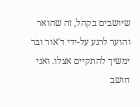שיושבים בקהל, זה שהואר והוער לרגע על-ידי ד'אור ובר ימשיך להתקיים אצלו. ואני חושב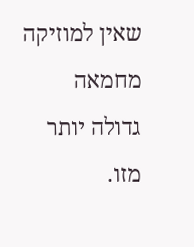שאין למוזיקה מחמאה גדולה יותר מזו.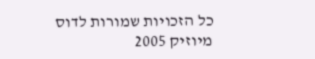כל הזכויות שמורות לדוס מיוזיק 2005